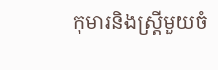កុមារនិងស្ត្រីមួយចំ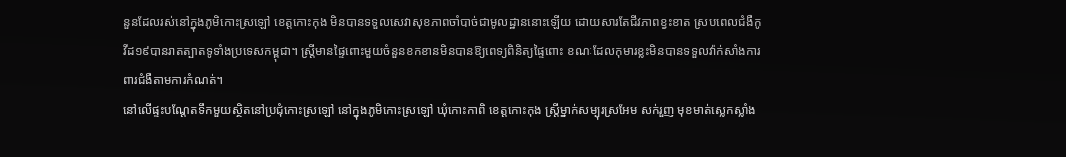នួនដែលរស់នៅក្នុងភូមិកោះស្រឡៅ ខេត្តកោះកុង មិនបានទទួលសេវាសុខភាពចាំបាច់ជាមូលដ្ឋាននោះឡើយ ដោយសារតែជីវភាពខ្វះខាត ស្របពេលជំងឺកូវីដ១៩បានរាតត្បាតទូទាំងប្រទេសកម្ពុជា។ ស្ត្រីមានផ្ទៃពោះមួយចំនួនខកខានមិនបានឱ្យពេទ្យពិនិត្យផ្ទៃពោះ ខណៈដែលកុមារខ្លះមិនបានទទួលវ៉ាក់សាំងការពារជំងឺតាមការកំណត់។
នៅលើផ្ទះបណ្ដែតទឹកមួយស្ថិតនៅប្រជុំកោះស្រឡៅ នៅក្នុងភូមិកោះស្រឡៅ ឃុំកោះកាពិ ខេត្តកោះកុង ស្ត្រីម្នាក់សម្បុរស្រអែម សក់រួញ មុខមាត់ស្លេកស្លាំង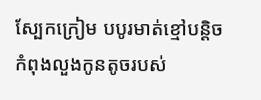ស្បែកក្រៀម បបូរមាត់ខ្មៅបន្តិច កំពុងលួងកូនតូចរបស់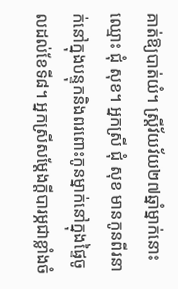គាត់ឱ្យបាត់យំ។ ស្ត្រីវ័យវ័យ២៧ឆ្នាំម្នាក់នោះ ឈ្មោះ ជុំ សុខ។ អ្នកស្រី ជុំ សុខ មានកូនពីរនាក់នៅក្នុងបន្ទុកនិងពរពោះកូនម្នាក់នៅក្នុងផ្ទៃចូលដល់ខែទី៨។ អ្នកស្រីសម្ដែងក្ដីបារម្ភជាខ្លាំងចំ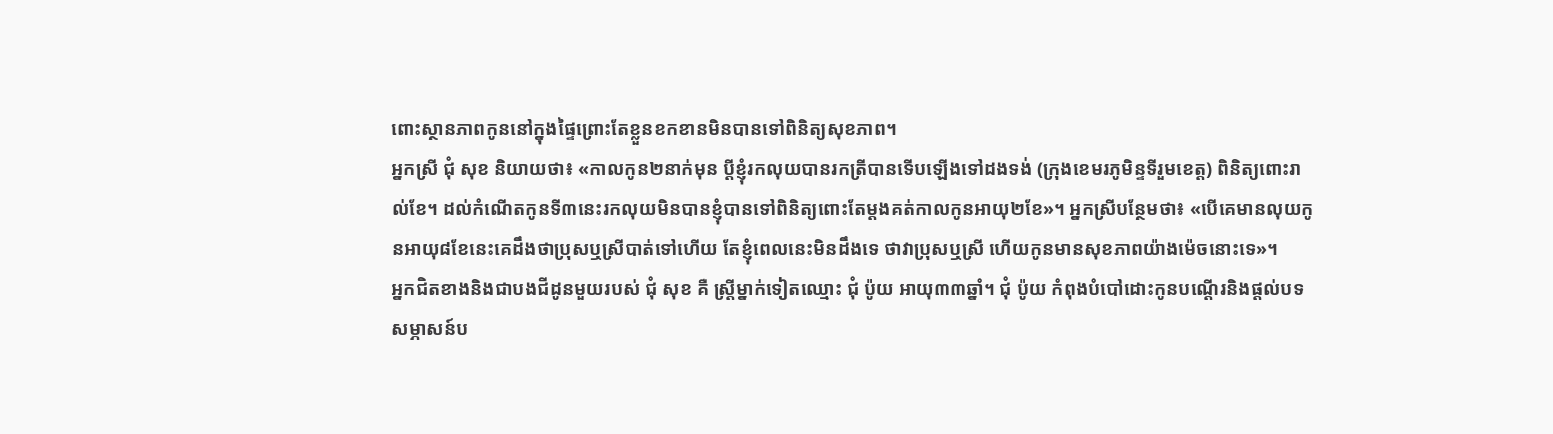ពោះស្ថានភាពកូននៅក្នុងផ្ទៃព្រោះតែខ្លួនខកខានមិនបានទៅពិនិត្យសុខភាព។
អ្នកស្រី ជុំ សុខ និយាយថា៖ «កាលកូន២នាក់មុន ប្ដីខ្ញុំរកលុយបានរកត្រីបានទើបឡើងទៅដងទង់ (ក្រុងខេមរភូមិន្ទទីរួមខេត្ត) ពិនិត្យពោះរាល់ខែ។ ដល់កំណើតកូនទី៣នេះរកលុយមិនបានខ្ញុំបានទៅពិនិត្យពោះតែម្ដងគត់កាលកូនអាយុ២ខែ»។ អ្នកស្រីបន្ថែមថា៖ «បើគេមានលុយកូនអាយុ៨ខែនេះគេដឹងថាប្រុសឬស្រីបាត់ទៅហើយ តែខ្ញុំពេលនេះមិនដឹងទេ ថាវាប្រុសឬស្រី ហើយកូនមានសុខភាពយ៉ាងម៉េចនោះទេ»។
អ្នកជិតខាងនិងជាបងជីដូនមួយរបស់ ជុំ សុខ គឺ ស្ត្រីម្នាក់ទៀតឈ្មោះ ជុំ ប៉ូយ អាយុ៣៣ឆ្នាំ។ ជុំ ប៉ូយ កំពុងបំបៅដោះកូនបណ្ដើរនិងផ្ដល់បទសម្ភាសន៍ប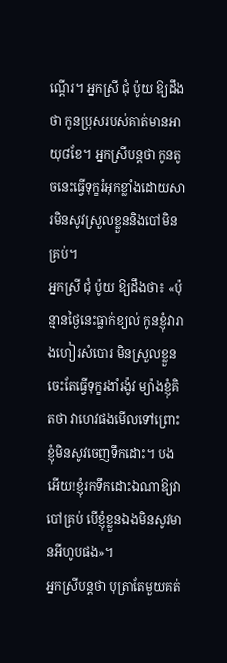ណ្ដើរ។ អ្នកស្រី ជុំ ប៉ូយ ឱ្យដឹងថា កូនប្រុសរបស់គាត់មានអាយុ៨ខែ។ អ្នកស្រីបន្តថា កូនតូចនេះធ្វើទុក្ខរំអុកខ្លាំងដោយសារមិនសូវស្រួលខ្លួននិងបៅមិនគ្រប់។
អ្នកស្រី ជុំ ប៉ូយ ឱ្យដឹងថា៖ «ប៉ុន្មានថ្ងៃនេះធ្លាក់ខ្យល់ កូនខ្ញុំវារាងហៀរសំបោរ មិនស្រួលខ្លួនចេះតែធ្វើទុក្ខរងាំរង៉ូវ ម្យ៉ាងខ្ញុំគិតថា វាហេវផងមើលទៅព្រោះខ្ញុំមិនសូវចេញទឹកដោះ។ បងអើយ!ខ្ញុំរកទឹកដោះឯណាឱ្យវាបៅគ្រប់ បើខ្ញុំខ្លួនឯងមិនសូវមានអីហូបផង»។
អ្នកស្រីបន្តថា បុត្រាតែមួយគត់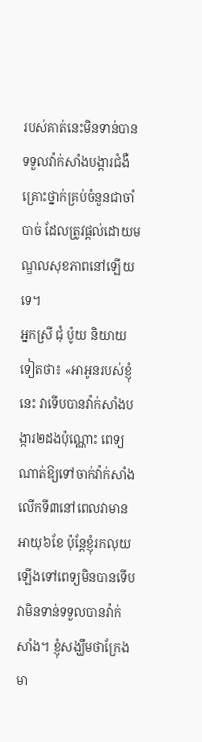របស់គាត់នេះមិនទាន់បានទទួលវ៉ាក់សាំងបង្ការជំងឺគ្រោះថ្នាក់គ្រប់ចំនួនជាចាំបាច់ ដែលត្រូវផ្ដល់ដោយមណ្ឌលសុខភាពនៅឡើយទេ។
អ្នកស្រី ជុំ ប៉ូយ និយាយទៀតថា៖ «អាអូនរបស់ខ្ញុំនេះ វាទើបបានវ៉ាក់សាំងបង្ការ២ដងប៉ុណ្ណោះ ពេទ្យណាត់ឱ្យទៅចាក់វ៉ាក់សាំងលើកទី៣នៅពេលវាមានអាយុ៦ខែ ប៉ុន្តែខ្ញុំរកលុយឡើងទៅពេទ្យមិនបានទើបវាមិនទាន់ទទួលបានវ៉ាក់សាំង។ ខ្ញុំសង្ឃឹមថាក្រែងមា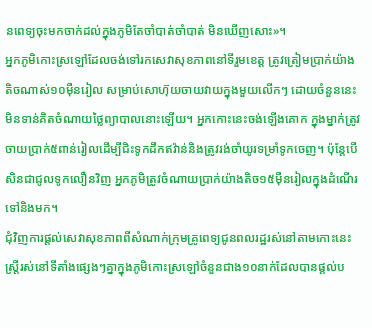នពេទ្យចុះមកចាក់ដល់ក្នុងភូមិតែចាំបាត់ចាំបាត់ មិនឃើញសោះ»។
អ្នកភូមិកោះស្រឡៅដែលចង់ទៅរកសេវាសុខភាពនៅទីរួមខេត្ត ត្រូវត្រៀមប្រាក់យ៉ាងតិចណាស់១០ម៉ឺនរៀល សម្រាប់សោហ៊ុយចាយវាយក្នុងមួយលើកៗ ដោយចំនួននេះមិនទាន់គិតចំណាយថ្លៃព្យាបាលនោះឡើយ។ អ្នកកោះនេះចង់ឡើងគោក ក្នុងម្នាក់ត្រូវចាយប្រាក់៥ពាន់រៀលដើម្បីជិះទូកដឹកឥវ៉ាន់និងត្រូវរង់ចាំយូរទម្រាំទូកចេញ។ ប៉ុន្តែបើសិនជាជូលទូកលឿនវិញ អ្នកភូមិត្រូវចំណាយប្រាក់យ៉ាងតិច១៥ម៉ឺនរៀលក្នុងដំណើរទៅនិងមក។
ជុំវិញការផ្ដល់សេវាសុខភាពពីសំណាក់ក្រុមគ្រូពេទ្យជូនពលរដ្ឋរស់នៅតាមកោះនេះ ស្ត្រីរស់នៅទីតាំងផ្សេងៗគ្នាក្នុងភូមិកោះស្រឡៅចំនួនជាង១០នាក់ដែលបានផ្ដល់ប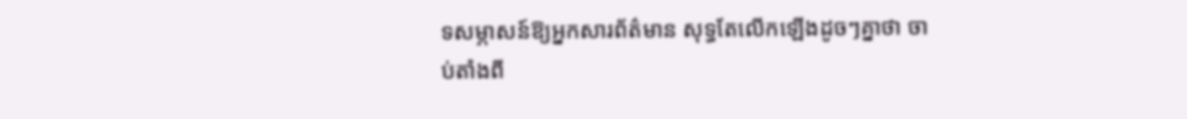ទសម្ភាសន៍ឱ្យអ្នកសារព័ត៌មាន សុទ្ធតែលើកឡើងដូចៗគ្នាថា ចាប់តាំងពី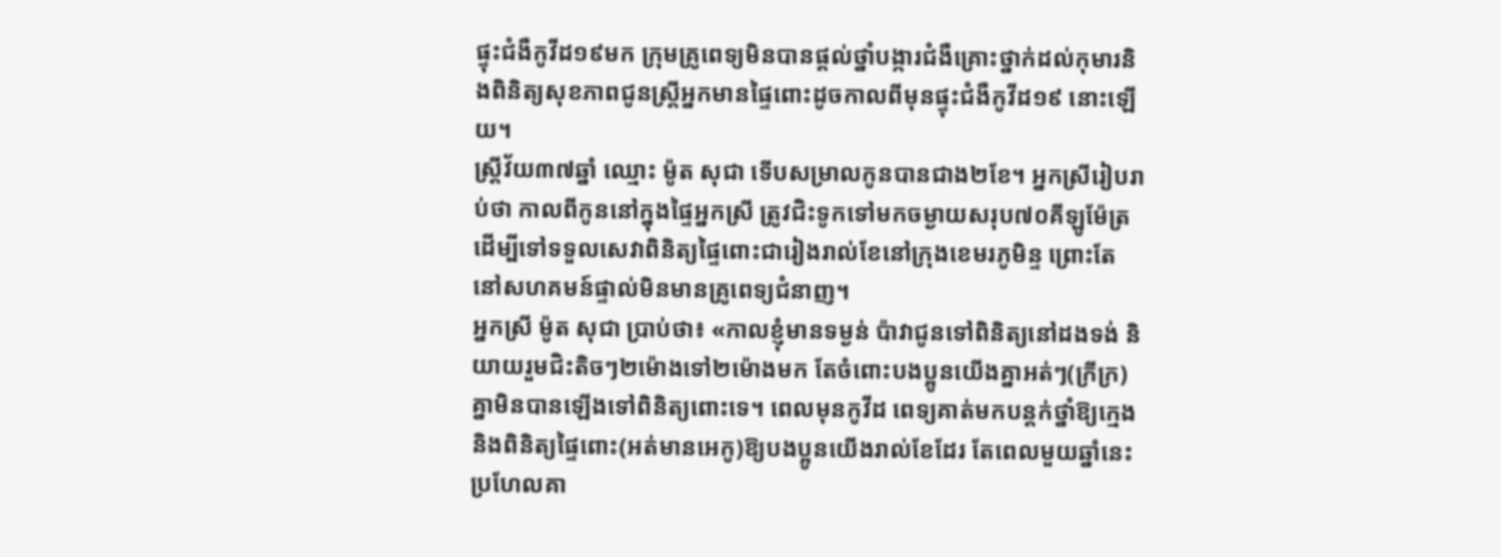ផ្ទុះជំងឺកូវីដ១៩មក ក្រុមគ្រូពេទ្យមិនបានផ្ដល់ថ្នាំបង្ការជំងឺគ្រោះថ្នាក់ដល់កុមារនិងពិនិត្យសុខភាពជូនស្ត្រីអ្នកមានផ្ទៃពោះដូចកាលពីមុនផ្ទុះជំងឺកូវីដ១៩ នោះឡើយ។
ស្ត្រីវ័យ៣៧ឆ្នាំ ឈ្មោះ ម៉ូត សុជា ទើបសម្រាលកូនបានជាង២ខែ។ អ្នកស្រីរៀបរាប់ថា កាលពីកូននៅក្នុងផ្ទៃអ្នកស្រី ត្រូវជិះទូកទៅមកចម្ងាយសរុប៧០គីឡូម៉ែត្រ ដើម្បីទៅទទួលសេវាពិនិត្យផ្ទៃពោះជារៀងរាល់ខែនៅក្រុងខេមរភូមិន្ទ ព្រោះតែនៅសហគមន៍ផ្ទាល់មិនមានគ្រូពេទ្យជំនាញ។
អ្នកស្រី ម៉ូត សុជា ប្រាប់ថា៖ «កាលខ្ញុំមានទម្ងន់ ប៉ាវាជូនទៅពិនិត្យនៅដងទង់ និយាយរួមជិះតិចៗ២ម៉ោងទៅ២ម៉ោងមក តែចំពោះបងប្អូនយើងគ្នាអត់ៗ(ក្រីក្រ) គ្នាមិនបានឡើងទៅពិនិត្យពោះទេ។ ពេលមុនកូវីដ ពេទ្យគាត់មកបន្តក់ថ្នាំឱ្យក្មេងនិងពិនិត្យផ្ទៃពោះ(អត់មានអេកូ)ឱ្យបងប្អូនយើងរាល់ខែដែរ តែពេលមួយឆ្នាំនេះប្រហែលគា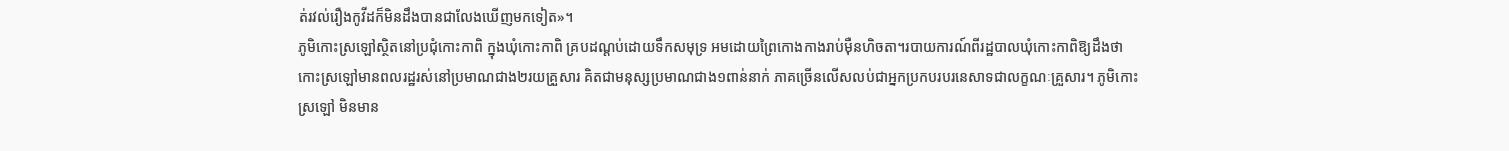ត់រវល់រឿងកូវីដក៏មិនដឹងបានជាលែងឃើញមកទៀត»។
ភូមិកោះស្រឡៅស្ថិតនៅប្រជុំកោះកាពិ ក្នុងឃុំកោះកាពិ គ្របដណ្ដប់ដោយទឹកសមុទ្រ អមដោយព្រៃកោងកាងរាប់ម៉ឺនហិចតា។របាយការណ៍ពីរដ្ឋបាលឃុំកោះកាពិឱ្យដឹងថា កោះស្រឡៅមានពលរដ្ឋរស់នៅប្រមាណជាង២រយគ្រួសារ គិតជាមនុស្សប្រមាណជាង១ពាន់នាក់ ភាគច្រើនលើសលប់ជាអ្នកប្រកបរបរនេសាទជាលក្ខណៈគ្រួសារ។ ភូមិកោះស្រឡៅ មិនមាន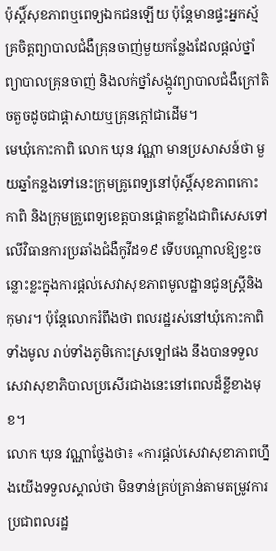ប៉ុស្តិ៍សុខភាពឬពេទ្យឯកជនឡើយ ប៉ុន្តែមានផ្ទះអ្នកស្ម័គ្រចិត្តព្យាបាលជំងឺគ្រុនចាញ់មួយកន្លែងដែលផ្ដល់ថ្នាំព្យាបាលគ្រុនចាញ់ និងលក់ថ្នាំសង្កូវព្យាបាលជំងឺក្រៅតិចតួចដូចជាផ្ដាសាយឬគ្រុនក្ដៅជាដើម។
មេឃុំកោះកាពិ លោក ឃុន វណ្ណា មានប្រសាសន៍ថា មួយឆ្នាំកន្លងទៅនេះក្រុមគ្រូពេទ្យនៅប៉ុស្តិ៍សុខភាពកោះកាពិ និងក្រុមគ្រួពេទ្យខេត្តបានផ្តោតខ្លាំងជាពិសេសទៅលើវិធានការប្រឆាំងជំងឺកូវីដ១៩ ទើបបណ្ដាលឱ្យខ្វះចន្លោះខ្លះក្នុងការផ្ដល់សេវាសុខភាពមូលដ្ឋានជូនស្ត្រីនិងកុមារ។ ប៉ុន្តែលោករំពឹងថា ពលរដ្ឋរស់នៅឃុំកោះកាពិទាំងមូល រាប់ទាំងភូមិកោះស្រឡៅផង នឹងបានទទួលសេវាសុខាភិបាលប្រសើរជាងនេះនៅពេលដ៏ខ្លីខាងមុខ។
លោក ឃុន វណ្ណាថ្លែងថា៖ «ការផ្ដល់សេវាសុខាភាពហ្នឹងយើងទទួលស្គាល់ថា មិនទាន់គ្រប់គ្រាន់តាមតម្រូវការប្រជាពលរដ្ឋ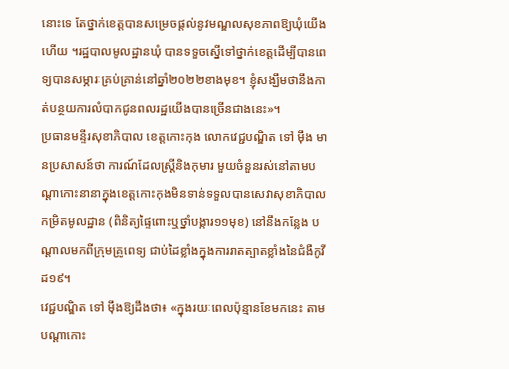នោះទេ តែថ្នាក់ខេត្តបានសម្រេចផ្ដល់នូវមណ្ឌលសុខភាពឱ្យឃុំយើងហើយ ។រដ្ឋបាលមូលដ្ឋានឃុំ បានទទួចស្នើទៅថ្នាក់ខេត្តដើម្បីបានពេទ្យបានសម្ភារៈគ្រប់គ្រាន់នៅឆ្នាំ២០២២ខាងមុខ។ ខ្ញុំសង្ឃឹមថានឹងកាត់បន្ថយការលំបាកជូនពលរដ្ឋយើងបានច្រើនជាងនេះ»។
ប្រធានមន្ទីរសុខាភិបាល ខេត្តកោះកុង លោកវេជ្ជបណ្ឌិត ទៅ ម៉ឹង មានប្រសាសន៍ថា ការណ៍ដែលស្ត្រីនិងកុមារ មួយចំនួនរស់នៅតាមបណ្ដាកោះនានាក្នុងខេត្តកោះកុងមិនទាន់ទទួលបានសេវាសុខាភិបាលកម្រិតមូលដ្ឋាន (ពិនិត្យផ្ទៃពោះឬថ្នាំបង្ការ១១មុខ) នៅនឹងកន្លែង បណ្ដាលមកពីក្រុមគ្រូពេទ្យ ជាប់ដៃខ្លាំងក្នុងការរាតត្បាតខ្លាំងនៃជំងឺកូវីដ១៩។
វេជ្ជបណ្ឌិត ទៅ ម៉ឹងឱ្យដឹងថា៖ «ក្នុងរយៈពេលប៉ុន្មានខែមកនេះ តាមបណ្ដាកោះ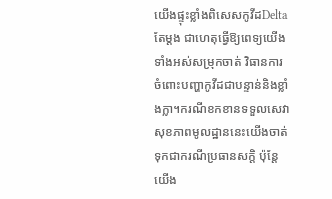យើងផ្ទុះខ្លាំងពិសេសកូវីដDeltaតែម្ដង ជាហេតុធ្វើឱ្យពេទ្យយើងទាំងអស់សម្រុកចាត់ វិធានការចំពោះបញ្ហាកូវីដជាបន្ទាន់និងខ្លាំងក្លា។ករណីខកខានទទួលសេវាសុខភាពមូលដ្ឋាននេះយើងចាត់ទុកជាករណីប្រធានសក្តិ ប៉ុន្តែយើង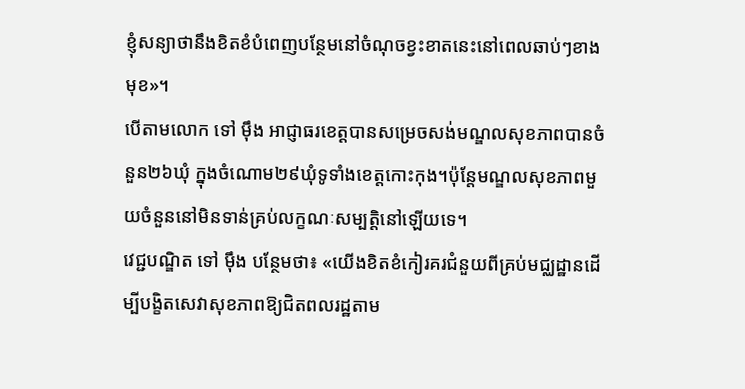ខ្ញុំសន្យាថានឹងខិតខំបំពេញបន្ថែមនៅចំណុចខ្វះខាតនេះនៅពេលឆាប់ៗខាងមុខ»។
បើតាមលោក ទៅ ម៉ឹង អាជ្ញាធរខេត្តបានសម្រេចសង់មណ្ឌលសុខភាពបានចំនួន២៦ឃុំ ក្នុងចំណោម២៩ឃុំទូទាំងខេត្តកោះកុង។ប៉ុន្តែមណ្ឌលសុខភាពមួយចំនួននៅមិនទាន់គ្រប់លក្ខណៈសម្បត្តិនៅឡើយទេ។
វេជ្ជបណ្ឌិត ទៅ ម៉ឹង បន្ថែមថា៖ «យើងខិតខំកៀរគរជំនួយពីគ្រប់មជ្ឈដ្ឋានដើម្បីបង្ខិតសេវាសុខភាពឱ្យជិតពលរដ្ឋតាម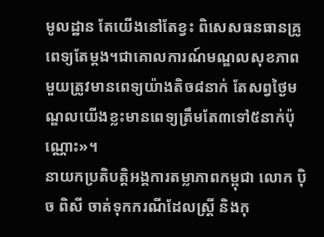មូលដ្ឋាន តែយើងនៅតែខ្វះ ពិសេសធនធានគ្រូពេទ្យតែម្ដង។ជាគោលការណ៍មណ្ឌលសុខភាពមួយត្រូវមានពេទ្យយ៉ាងតិច៨នាក់ តែសព្វថ្ងៃមណ្ឌលយើងខ្លះមានពេទ្យត្រឹមតែ៣ទៅ៥នាក់ប៉ុណ្ណោះ»។
នាយកប្រតិបត្តិអង្គការតម្លាភាពកម្ពុជា លោក ប៉ិច ពិសី ចាត់ទុកករណីដែលស្ត្រី និងកុ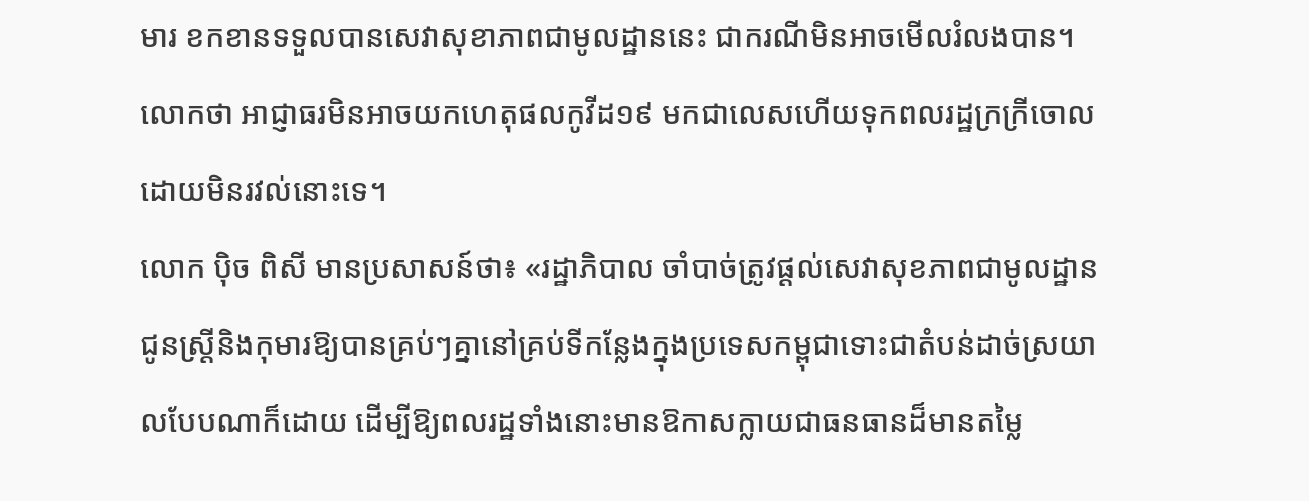មារ ខកខានទទួលបានសេវាសុខាភាពជាមូលដ្ឋាននេះ ជាករណីមិនអាចមើលរំលងបាន។ លោកថា អាជ្ញាធរមិនអាចយកហេតុផលកូវីដ១៩ មកជាលេសហើយទុកពលរដ្ឋក្រក្រីចោល ដោយមិនរវល់នោះទេ។
លោក ប៉ិច ពិសី មានប្រសាសន៍ថា៖ «រដ្ឋាភិបាល ចាំបាច់ត្រូវផ្ដល់សេវាសុខភាពជាមូលដ្ឋានជូនស្ត្រីនិងកុមារឱ្យបានគ្រប់ៗគ្នានៅគ្រប់ទីកន្លែងក្នុងប្រទេសកម្ពុជាទោះជាតំបន់ដាច់ស្រយាលបែបណាក៏ដោយ ដើម្បីឱ្យពលរដ្ឋទាំងនោះមានឱកាសក្លាយជាធនធានដ៏មានតម្លៃ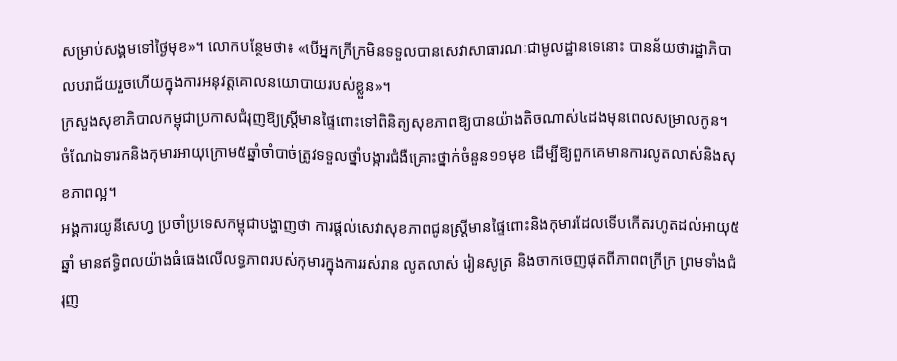សម្រាប់សង្គមទៅថ្ងៃមុខ»។ លោកបន្ថែមថា៖ «បើអ្នកក្រីក្រមិនទទួលបានសេវាសាធារណៈជាមូលដ្ឋានទេនោះ បានន័យថារដ្ឋាភិបាលបរាជ័យរួចហើយក្នុងការអនុវត្តគោលនយោបាយរបស់ខ្លួន»។
ក្រសួងសុខាភិបាលកម្ពុជាប្រកាសជំរុញឱ្យស្ត្រីមានផ្ទៃពោះទៅពិនិត្យសុខភាពឱ្យបានយ៉ាងតិចណាស់៤ដងមុនពេលសម្រាលកូន។ ចំណែឯទារកនិងកុមារអាយុក្រោម៥ឆ្នាំចាំបាច់ត្រូវទទួលថ្នាំបង្ការជំងឺគ្រោះថ្នាក់ចំនួន១១មុខ ដើម្បីឱ្យពួកគេមានការលូតលាស់និងសុខភាពល្អ។
អង្គការយូនីសេហ្វ ប្រចាំប្រទេសកម្ពុជាបង្ហាញថា ការផ្ដល់សេវាសុខភាពជូនស្ត្រីមានផ្ទៃពោះនិងកុមារដែលទើបកើតរហូតដល់អាយុ៥ឆ្នាំ មានឥទ្ធិពលយ៉ាងធំធេងលើលទ្ធភាពរបស់កុមារក្នុងការរស់រាន លូតលាស់ រៀនសូត្រ និងចាកចេញផុតពីភាពពក្រីក្រ ព្រមទាំងជំរុញ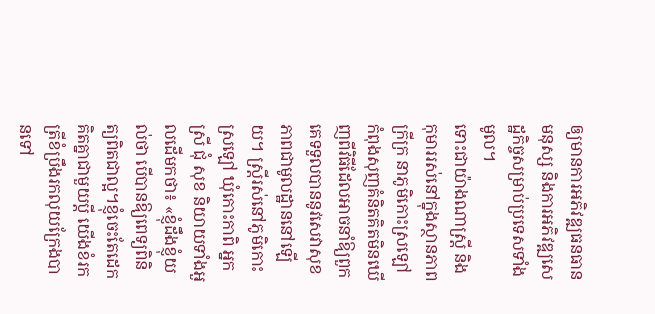ឲ្យមានការអភិវឌ្ឍធនធានមនុស្ស និងការអភិវឌ្ឍសេដ្ឋកិច្ចសម្រាប់ប្រទេសទាំងមូល។
ទោះជាយ៉ាងណាស្ត្រី និងកុមាររស់នៅក្នុងស្ថានភាពក្រីក្រ នាភូមិកោះស្រឡៅ កំពុងសុញគំនិតគិតមិនឃើញពីវិធីដែលអាចនាំឱ្យពួកគេទទួលបាននូវសេវាសុខភាពជាមូលដ្ឋាននៅឡើយ។ ស្ត្រីរស់នៅភូមិកោះស្រឡៅ ឃុំកោះកាពិ អ្នកស្រី ជុំ សុខ និយាយទាំងអួលដើមកថា៖ «ខ្ញុំដឹងខ្ញុំយល់ថា បើបានឱ្យពេទ្យពិនិត្យពិតជាល្អ។ខ្ញុំចេះតែដេកគិតគ្នាជាមួយប្ដី យើងខំរកត្រីខំប្រឹងរកលុយក្រែងបានទៅ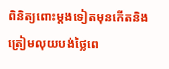ពិនិត្យពោះម្ដងទៀតមុនកើតនិងត្រៀមលុយបង់ថ្លៃពេ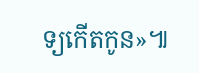ទ្យកើតកូន»៕